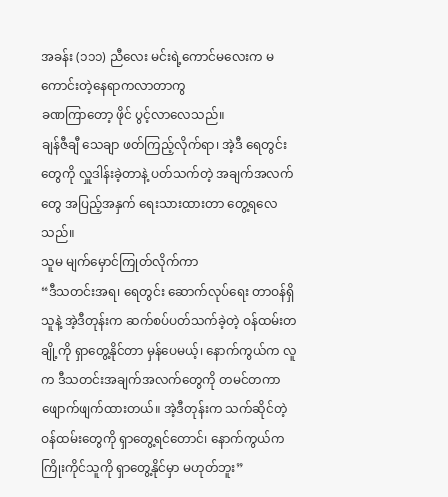အခန်း (၁၁၁) ညီလေး မင်းရဲ့ကောင်မလေးက မကောင်းတဲ့နေရာကလာတာကွ
ခဏကြာတော့ ဖိုင် ပွင့်လာလေသည်။
ချန်ဇီချီ သေချာ ဖတ်ကြည့်လိုက်ရာ၊ အဲ့ဒီ ရေတွင်းတွေကို လှူဒါန်းခဲ့တာနဲ့ ပတ်သက်တဲ့ အချက်အလက်တွေ အပြည့်အနှက် ရေးသားထားတာ တွေ့ရလေသည်။
သူမ မျက်မှောင်ကြုတ်လိုက်ကာ
“ဒီသတင်းအရ၊ ရေတွင်း ဆောက်လုပ်ရေး တာဝန်ရှိသူနဲ့ အဲ့ဒီတုန်းက ဆက်စပ်ပတ်သက်ခဲ့တဲ့ ဝန်ထမ်းတချို့ကို ရှာတွေ့နိုင်တာ မှန်ပေမယ့်၊ နောက်ကွယ်က လူက ဒီသတင်းအချက်အလက်တွေကို တမင်တကာ ဖျောက်ဖျက်ထားတယ်။ အဲ့ဒီတုန်းက သက်ဆိုင်တဲ့ ဝန်ထမ်းတွေကို ရှာတွေ့ရင်တောင်၊ နောက်ကွယ်က ကြိုးကိုင်သူကို ရှာတွေ့နိုင်မှာ မဟုတ်ဘူး”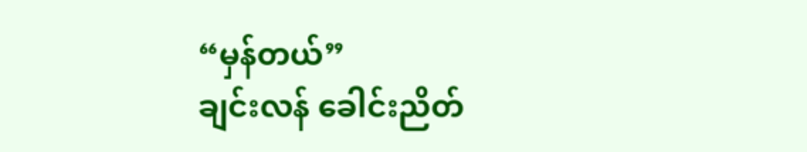“မှန်တယ်”
ချင်းလန် ခေါင်းညိတ်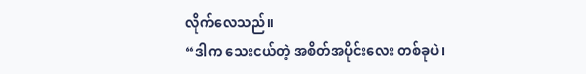လိုက်လေသည်။
“ဒါက သေးငယ်တဲ့ အစိတ်အပိုင်းလေး တစ်ခုပဲ၊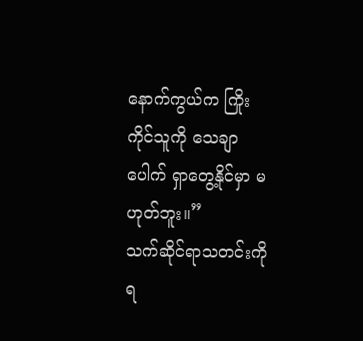နောက်ကွယ်က ကြိုးကိုင်သူကို သေချာပေါက် ရှာတွေ့နိုင်မှာ မဟုတ်ဘူး။”
သက်ဆိုင်ရာသတင်းကို ရ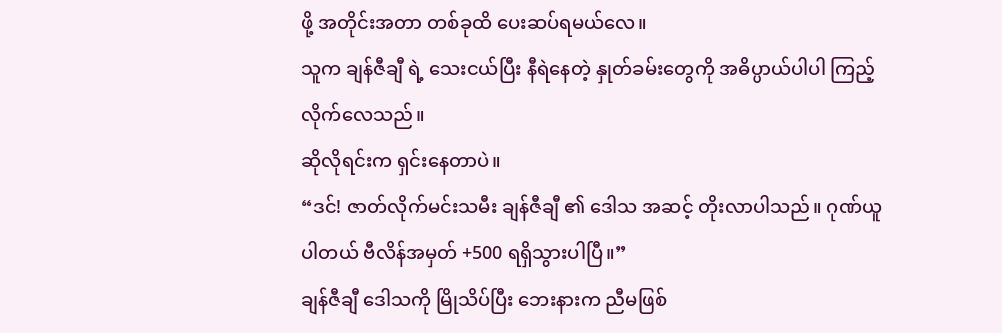ဖို့ အတိုင်းအတာ တစ်ခုထိ ပေးဆပ်ရမယ်လေ။
သူက ချန်ဇီချီ ရဲ့ သေးငယ်ပြီး နီရဲနေတဲ့ နှုတ်ခမ်းတွေကို အဓိပ္ပာယ်ပါပါ ကြည့်လိုက်လေသည်။
ဆိုလိုရင်းက ရှင်းနေတာပဲ။
“ဒင်! ဇာတ်လိုက်မင်းသမီး ချန်ဇီချီ ၏ ဒေါသ အဆင့် တိုးလာပါသည်။ ဂုဏ်ယူပါတယ် ဗီလိန်အမှတ် +500 ရရှိသွားပါပြီ။”
ချန်ဇီချီ ဒေါသကို မြိုသိပ်ပြီး ဘေးနားက ညီမဖြစ်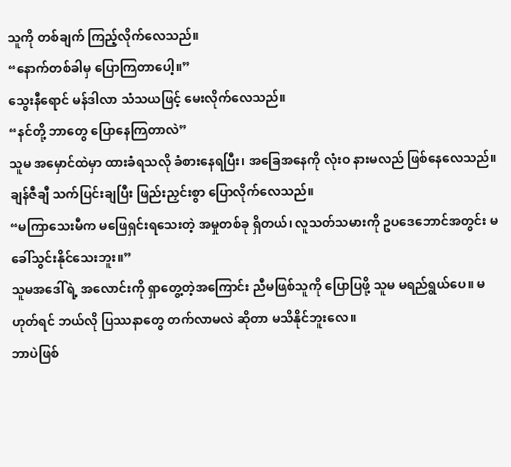သူကို တစ်ချက် ကြည့်လိုက်လေသည်။
“နောက်တစ်ခါမှ ပြောကြတာပေါ့။”
သွေးနီရောင် မန်ဒါလာ သံသယဖြင့် မေးလိုက်လေသည်။
“နင်တို့ ဘာတွေ ပြောနေကြတာလဲ”
သူမ အမှောင်ထဲမှာ ထားခံရသလို ခံစားနေရပြီး၊ အခြေအနေကို လုံးဝ နားမလည် ဖြစ်နေလေသည်။
ချန်ဇီချီ သက်ပြင်းချပြီး ဖြည်းညှင်းစွာ ပြောလိုက်လေသည်။
“မကြာသေးမီက မဖြေရှင်းရသေးတဲ့ အမှုတစ်ခု ရှိတယ်၊ လူသတ်သမားကို ဥပဒေဘောင်အတွင်း မခေါ်သွင်းနိုင်သေးဘူး။”
သူမအဒေါ်ရဲ့ အလောင်းကို ရှာတွေ့တဲ့အကြောင်း ညီမဖြစ်သူကို ပြောပြဖို့ သူမ မရည်ရွယ်ပေ။ မဟုတ်ရင် ဘယ်လို ပြဿနာတွေ တက်လာမလဲ ဆိုတာ မသိနိုင်ဘူးလေ။
ဘာပဲဖြစ်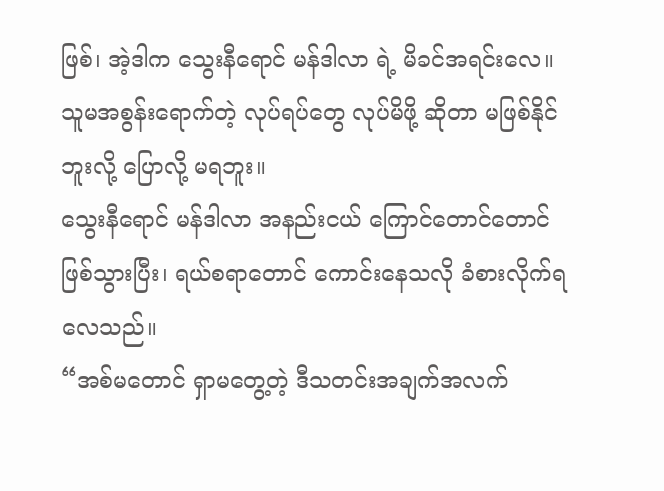ဖြစ်၊ အဲ့ဒါက သွေးနီရောင် မန်ဒါလာ ရဲ့ မိခင်အရင်းလေ။
သူမအစွန်းရောက်တဲ့ လုပ်ရပ်တွေ လုပ်မိဖို့ ဆိုတာ မဖြစ်နိုင်ဘူးလို့ ပြောလို့ မရဘူး။
သွေးနီရောင် မန်ဒါလာ အနည်းငယ် ကြောင်တောင်တောင် ဖြစ်သွားပြီး၊ ရယ်စရာတောင် ကောင်းနေသလို ခံစားလိုက်ရလေသည်။
“အစ်မတောင် ရှာမတွေ့တဲ့ ဒီသတင်းအချက်အလက်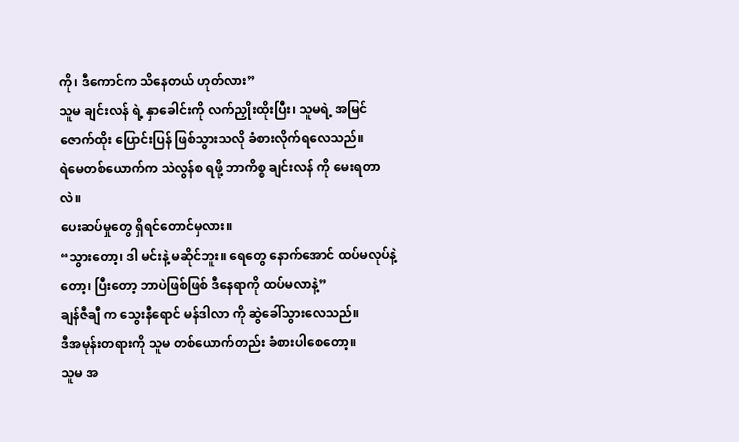ကို၊ ဒီကောင်က သိနေတယ် ဟုတ်လား”
သူမ ချင်းလန် ရဲ့ နှာခေါင်းကို လက်ညှိုးထိုးပြီး၊ သူမရဲ့ အမြင်ဇောက်ထိုး ပြောင်းပြန် ဖြစ်သွားသလို ခံစားလိုက်ရလေသည်။
ရဲမေတစ်ယောက်က သဲလွန်စ ရဖို့ ဘာကိစ္စ ချင်းလန် ကို မေးရတာလဲ။
ပေးဆပ်မှုတွေ ရှိရင်တောင်မှလား။
“သွားတော့၊ ဒါ မင်းနဲ့ မဆိုင်ဘူး။ ရေတွေ နောက်အောင် ထပ်မလုပ်နဲ့တော့၊ ပြီးတော့ ဘာပဲဖြစ်ဖြစ် ဒီနေရာကို ထပ်မလာနဲ့”
ချန်ဇီချီ က သွေးနီရောင် မန်ဒါလာ ကို ဆွဲခေါ်သွားလေသည်။
ဒီအမုန်းတရားကို သူမ တစ်ယောက်တည်း ခံစားပါစေတော့။
သူမ အ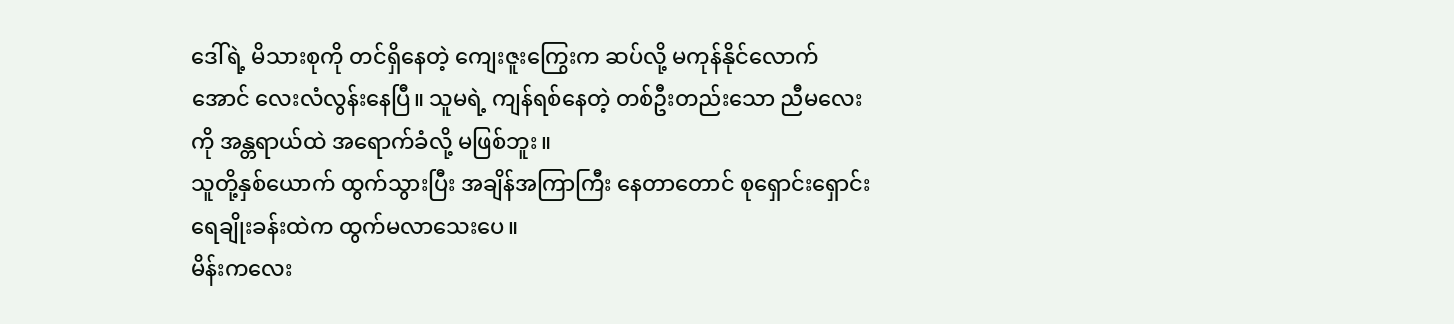ဒေါ်ရဲ့ မိသားစုကို တင်ရှိနေတဲ့ ကျေးဇူးကြွေးက ဆပ်လို့ မကုန်နိုင်လောက်အောင် လေးလံလွန်းနေပြီ။ သူမရဲ့ ကျန်ရစ်နေတဲ့ တစ်ဦးတည်းသော ညီမလေးကို အန္တရာယ်ထဲ အရောက်ခံလို့ မဖြစ်ဘူး။
သူတို့နှစ်ယောက် ထွက်သွားပြီး အချိန်အကြာကြီး နေတာတောင် စုရှောင်းရှောင်း ရေချိုးခန်းထဲက ထွက်မလာသေးပေ။
မိန်းကလေး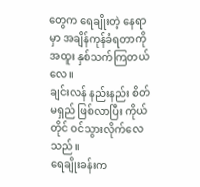တွေက ရေချိုးတဲ့ နေရာမှာ အချိန်ကုန်ခံရတာကို အထူး နှစ်သက်ကြတယ်လေ။
ချင်းလန် နည်းနည်း စိတ်မရှည် ဖြစ်လာပြီး ကိုယ်တိုင် ဝင်သွားလိုက်လေသည်။
ရေချိုးခန်းက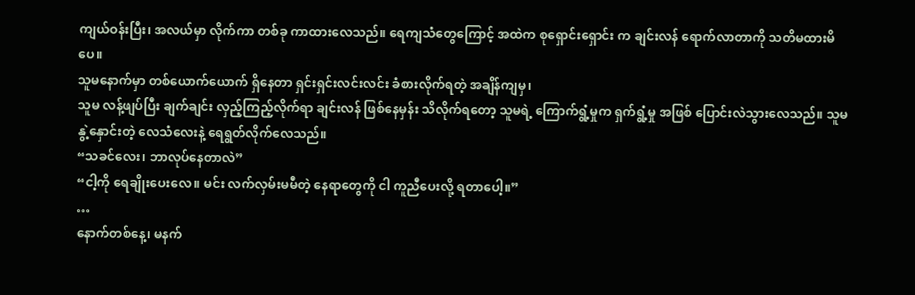ကျယ်ဝန်းပြီး၊ အလယ်မှာ လိုက်ကာ တစ်ခု ကာထားလေသည်။ ရေကျသံတွေကြောင့် အထဲက စုရှောင်းရှောင်း က ချင်းလန် ရောက်လာတာကို သတိမထားမိပေ။
သူမနောက်မှာ တစ်ယောက်ယောက် ရှိနေတာ ရှင်းရှင်းလင်းလင်း ခံစားလိုက်ရတဲ့ အချိန်ကျမှ၊
သူမ လန့်ဖျပ်ပြီး ချက်ချင်း လှည့်ကြည့်လိုက်ရာ ချင်းလန် ဖြစ်နေမှန်း သိလိုက်ရတော့ သူမရဲ့ ကြောက်ရွံ့မှုက ရှက်ရွံ့မှု အဖြစ် ပြောင်းလဲသွားလေသည်။ သူမ နွဲ့နှောင်းတဲ့ လေသံလေးနဲ့ ရေရွတ်လိုက်လေသည်။
“သခင်လေး၊ ဘာလုပ်နေတာလဲ”
“ငါ့ကို ရေချိုးပေးလေ။ မင်း လက်လှမ်းမမီတဲ့ နေရာတွေကို ငါ ကူညီပေးလို့ ရတာပေါ့။”
…
နောက်တစ်နေ့၊ မနက်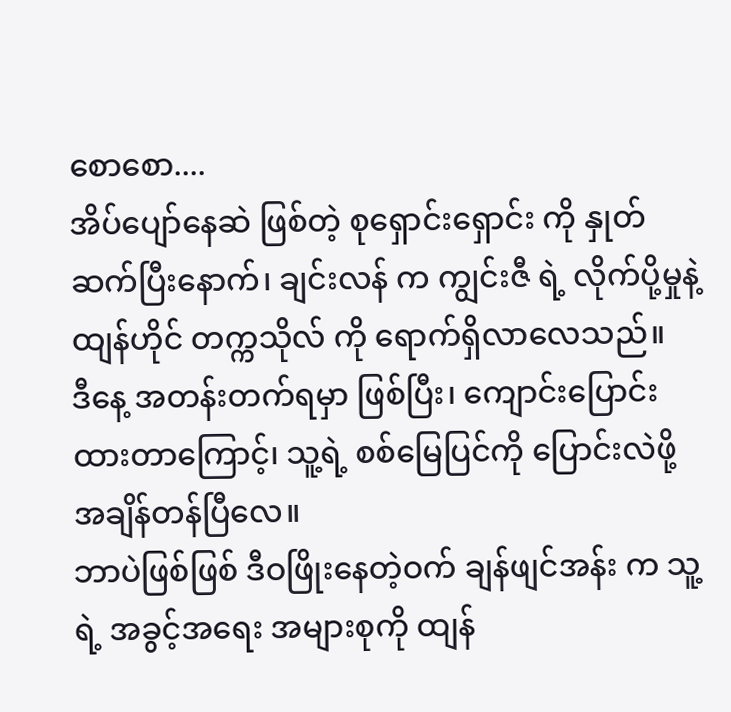စောစော....
အိပ်ပျော်နေဆဲ ဖြစ်တဲ့ စုရှောင်းရှောင်း ကို နှုတ်ဆက်ပြီးနောက်၊ ချင်းလန် က ကျွင်းဇီ ရဲ့ လိုက်ပို့မှုနဲ့ ထျန်ဟိုင် တက္ကသိုလ် ကို ရောက်ရှိလာလေသည်။
ဒီနေ့ အတန်းတက်ရမှာ ဖြစ်ပြီး၊ ကျောင်းပြောင်းထားတာကြောင့်၊ သူ့ရဲ့ စစ်မြေပြင်ကို ပြောင်းလဲဖို့ အချိန်တန်ပြီလေ။
ဘာပဲဖြစ်ဖြစ် ဒီဝဖြိုးနေတဲ့ဝက် ချန်ဖျင်အန်း က သူ့ရဲ့ အခွင့်အရေး အများစုကို ထျန်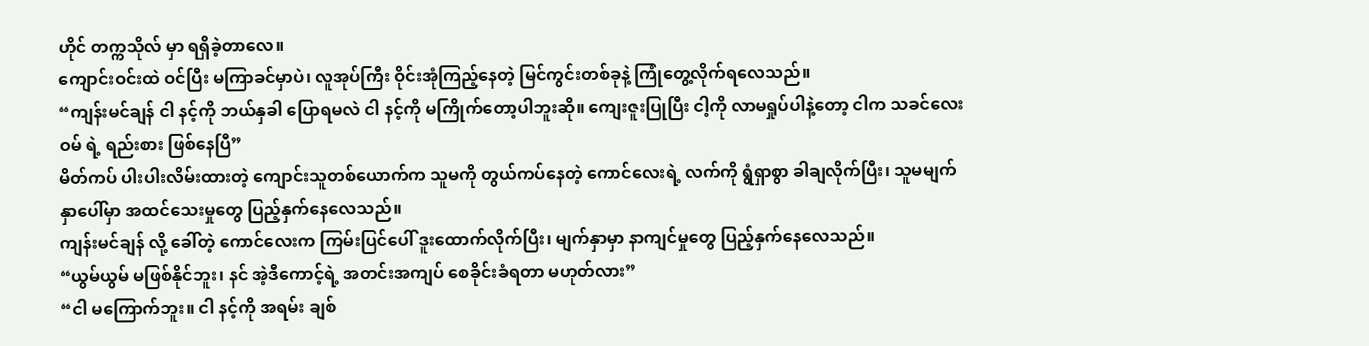ဟိုင် တက္ကသိုလ် မှာ ရရှိခဲ့တာလေ။
ကျောင်းဝင်းထဲ ဝင်ပြီး မကြာခင်မှာပဲ၊ လူအုပ်ကြီး ဝိုင်းအုံကြည့်နေတဲ့ မြင်ကွင်းတစ်ခုနဲ့ ကြုံတွေ့လိုက်ရလေသည်။
“ကျန်းမင်ချန် ငါ နင့်ကို ဘယ်နှခါ ပြောရမလဲ ငါ နင့်ကို မကြိုက်တော့ပါဘူးဆို။ ကျေးဇူးပြုပြီး ငါ့ကို လာမရှုပ်ပါနဲ့တော့ ငါက သခင်လေးဝမ် ရဲ့ ရည်းစား ဖြစ်နေပြီ”
မိတ်ကပ် ပါးပါးလိမ်းထားတဲ့ ကျောင်းသူတစ်ယောက်က သူမကို တွယ်ကပ်နေတဲ့ ကောင်လေးရဲ့ လက်ကို ရွံရှာစွာ ခါချလိုက်ပြီး၊ သူမမျက်နှာပေါ်မှာ အထင်သေးမှုတွေ ပြည့်နှက်နေလေသည်။
ကျန်းမင်ချန် လို့ ခေါ်တဲ့ ကောင်လေးက ကြမ်းပြင်ပေါ် ဒူးထောက်လိုက်ပြီး၊ မျက်နှာမှာ နာကျင်မှုတွေ ပြည့်နှက်နေလေသည်။
“ယွမ်ယွမ် မဖြစ်နိုင်ဘူး၊ နင် အဲ့ဒီကောင့်ရဲ့ အတင်းအကျပ် စေခိုင်းခံရတာ မဟုတ်လား”
“ငါ မကြောက်ဘူး။ ငါ နင့်ကို အရမ်း ချစ်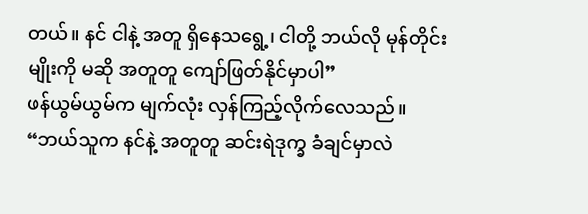တယ်။ နင် ငါနဲ့ အတူ ရှိနေသရွေ့၊ ငါတို့ ဘယ်လို မုန်တိုင်းမျိုးကို မဆို အတူတူ ကျော်ဖြတ်နိုင်မှာပါ”
ဖန်ယွမ်ယွမ်က မျက်လုံး လှန်ကြည့်လိုက်လေသည်။
“ဘယ်သူက နင်နဲ့ အတူတူ ဆင်းရဲဒုက္ခ ခံချင်မှာလဲ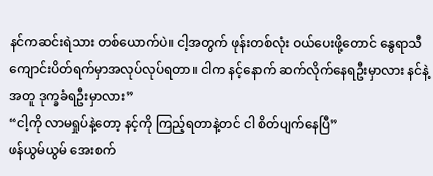နင်ကဆင်းရဲသား တစ်ယောက်ပဲ။ ငါ့အတွက် ဖုန်းတစ်လုံး ဝယ်ပေးဖို့တောင် နွေရာသီ ကျောင်းပိတ်ရက်မှာအလုပ်လုပ်ရတာ။ ငါက နင့်နောက် ဆက်လိုက်နေရဦးမှာလား နင်နဲ့အတူ ဒုက္ခခံရဦးမှာလား”
“ငါ့ကို လာမရှုပ်နဲ့တော့ နင့်ကို ကြည့်ရတာနဲ့တင် ငါ စိတ်ပျက်နေပြီ”
ဖန်ယွမ်ယွမ် အေးစက်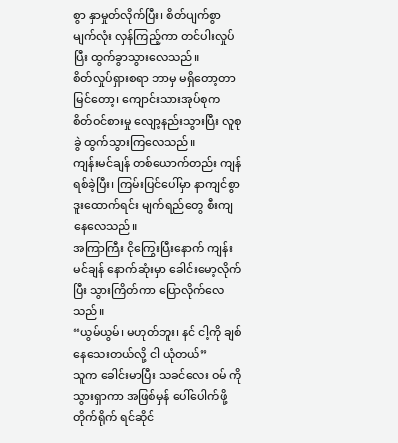စွာ နှာမှုတ်လိုက်ပြီး၊ စိတ်ပျက်စွာ မျက်လုံး လှန်ကြည့်ကာ တင်ပါးလှုပ်ပြီး ထွက်ခွာသွားလေသည်။
စိတ်လှုပ်ရှားစရာ ဘာမှ မရှိတော့တာ မြင်တော့၊ ကျောင်းသားအုပ်စုက စိတ်ဝင်စားမှု လျော့နည်းသွားပြီး လူစုခွဲ ထွက်သွားကြလေသည်။
ကျန်းမင်ချန် တစ်ယောက်တည်း ကျန်ရစ်ခဲ့ပြီး၊ ကြမ်းပြင်ပေါ်မှာ နာကျင်စွာ ဒူးထောက်ရင်း မျက်ရည်တွေ စီးကျနေလေသည်။
အကြာကြီး ငိုကြွေးပြီးနောက် ကျန်းမင်ချန် နောက်ဆုံးမှာ ခေါင်းမော့လိုက်ပြီး သွားကြိတ်ကာ ပြောလိုက်လေသည်။
“ယွမ်ယွမ်၊ မဟုတ်ဘူး၊ နင် ငါ့ကို ချစ်နေသေးတယ်လို့ ငါ ယုံတယ်”
သူက ခေါင်းမာပြီး သခင်လေး ဝမ် ကို သွားရှာကာ အဖြစ်မှန် ပေါ်ပေါက်ဖို့ တိုက်ရိုက် ရင်ဆိုင်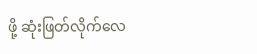ဖို့ ဆုံးဖြတ်လိုက်လေ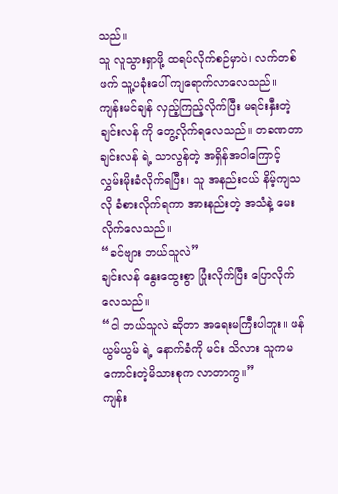သည်။
သူ လူသွားရှာဖို့ ထရပ်လိုက်စဉ်မှာပဲ၊ လက်တစ်ဖက် သူ့ပခုံးပေါ် ကျရောက်လာလေသည်။
ကျန်းမင်ချန် လှည့်ကြည့်လိုက်ပြီး မရင်းနှီးတဲ့ ချင်းလန် ကို တွေ့လိုက်ရလေသည်။ တခဏတာ ချင်းလန် ရဲ့ သာလွန်တဲ့ အရှိန်အဝါကြောင့် လွှမ်းမိုးခံလိုက်ရပြီး၊ သူ အနည်းငယ် နိမ့်ကျသလို ခံစားလိုက်ရကာ အားနည်းတဲ့ အသံနဲ့ မေးလိုက်လေသည်။
“ခင်ဗျား ဘယ်သူလဲ”
ချင်းလန် နွေးထွေးစွာ ပြုံးလိုက်ပြီး ပြောလိုက်လေသည်။
“ငါ ဘယ်သူလဲ ဆိုတာ အရေးမကြီးပါဘူး။ ဖန်ယွမ်ယွမ် ရဲ့ နောက်ခံကို မင်း သိလား သူကမကောင်းတဲ့မိသားစုက လာတာကွ။”
ကျန်း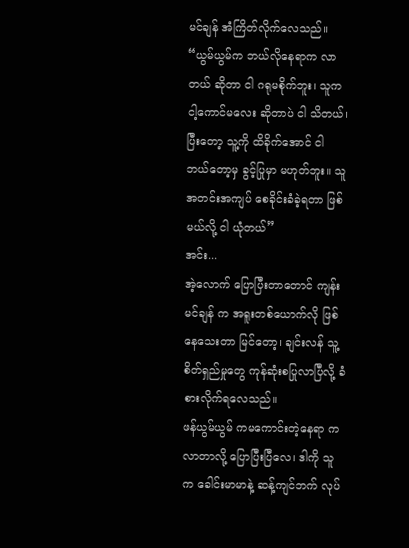မင်ချန် အံကြိတ်လိုက်လေသည်။
“ယွမ်ယွမ်က ဘယ်လိုနေရာက လာတယ် ဆိုတာ ငါ ဂရုမစိုက်ဘူး၊ သူက ငါ့ကောင်မလေး ဆိုတာပဲ ငါ သိတယ်၊ ပြီးတော့ သူ့ကို ထိခိုက်အောင် ငါ ဘယ်တော့မှ ခွင့်ပြုမှာ မဟုတ်ဘူး။ သူ အတင်းအကျပ် စေခိုင်းခံခဲ့ရတာ ဖြစ်မယ်လို့ ငါ ယုံတယ်”
အင်း...
အဲ့လောက် ပြောပြီးတာတောင် ကျန်းမင်ချန် က အရူးတစ်ယောက်လို ဖြစ်နေသေးတာ မြင်တော့၊ ချင်းလန် သူ့စိတ်ရှည်မှုတွေ ကုန်ဆုံးစပြုလာပြီလို့ ခံစားလိုက်ရလေသည်။
ဖန်ယွမ်ယွမ် ကမကောင်းတဲ့နေရာ ကလာတာလို့ ပြောပြီးပြီလေ၊ ဒါကို သူက ခေါင်းမာမာနဲ့ ဆန့်ကျင်ဘက် လုပ်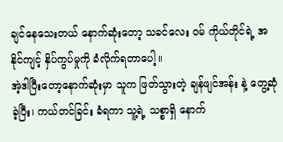ချင်နေသေးတယ် နောက်ဆုံးတော့ သခင်လေး ဝမ် ကိုယ်တိုင်ရဲ့ အနိုင်ကျင့် နှိပ်ကွပ်မှုကို ခံလိုက်ရတာပေါ့။
အဲ့ဒါပြီးတော့နောက်ဆုံးမှာ သူက ဖြတ်သွားတဲ့ ချန်ဖျင်အန်း နဲ့ တွေ့ဆုံခဲ့ပြီး၊ ကယ်တင်ခြင်း ခံရကာ သူ့ရဲ့ သစ္စာရှိ နောက်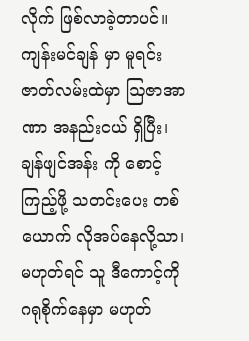လိုက် ဖြစ်လာခဲ့တာပင်။
ကျန်းမင်ချန် မှာ မူရင်း ဇာတ်လမ်းထဲမှာ ဩဇာအာဏာ အနည်းငယ် ရှိပြီး၊ ချန်ဖျင်အန်း ကို စောင့်ကြည့်ဖို့ သတင်းပေး တစ်ယောက် လိုအပ်နေလို့သာ၊ မဟုတ်ရင် သူ ဒီကောင့်ကို ဂရုစိုက်နေမှာ မဟုတ်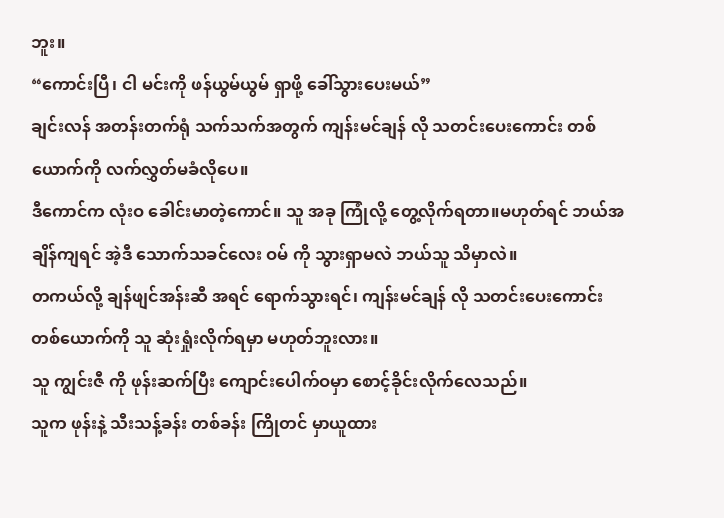ဘူး။
“ကောင်းပြီ၊ ငါ မင်းကို ဖန်ယွမ်ယွမ် ရှာဖို့ ခေါ်သွားပေးမယ်”
ချင်းလန် အတန်းတက်ရုံ သက်သက်အတွက် ကျန်းမင်ချန် လို သတင်းပေးကောင်း တစ်ယောက်ကို လက်လွှတ်မခံလိုပေ။
ဒီကောင်က လုံးဝ ခေါင်းမာတဲ့ကောင်။ သူ အခု ကြုံလို့ တွေ့လိုက်ရတာ။မဟုတ်ရင် ဘယ်အချိန်ကျရင် အဲ့ဒီ သောက်သခင်လေး ဝမ် ကို သွားရှာမလဲ ဘယ်သူ သိမှာလဲ။
တကယ်လို့ ချန်ဖျင်အန်းဆီ အရင် ရောက်သွားရင်၊ ကျန်းမင်ချန် လို သတင်းပေးကောင်း တစ်ယောက်ကို သူ ဆုံးရှုံးလိုက်ရမှာ မဟုတ်ဘူးလား။
သူ ကျွင်းဇီ ကို ဖုန်းဆက်ပြီး ကျောင်းပေါက်ဝမှာ စောင့်ခိုင်းလိုက်လေသည်။
သူက ဖုန်းနဲ့ သီးသန့်ခန်း တစ်ခန်း ကြိုတင် မှာယူထား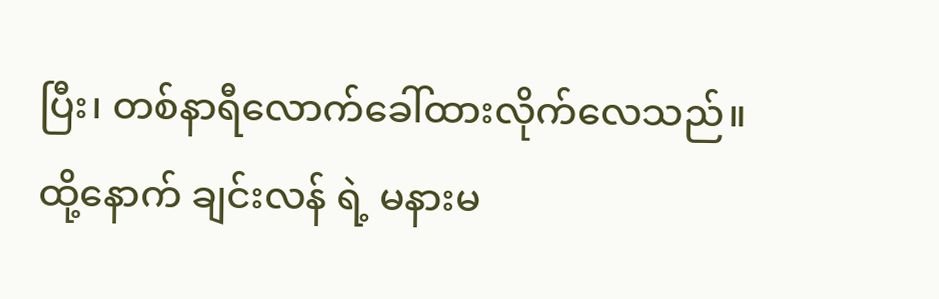ပြီး၊ တစ်နာရီလောက်ခေါ်ထားလိုက်လေသည်။
ထို့နောက် ချင်းလန် ရဲ့ မနားမ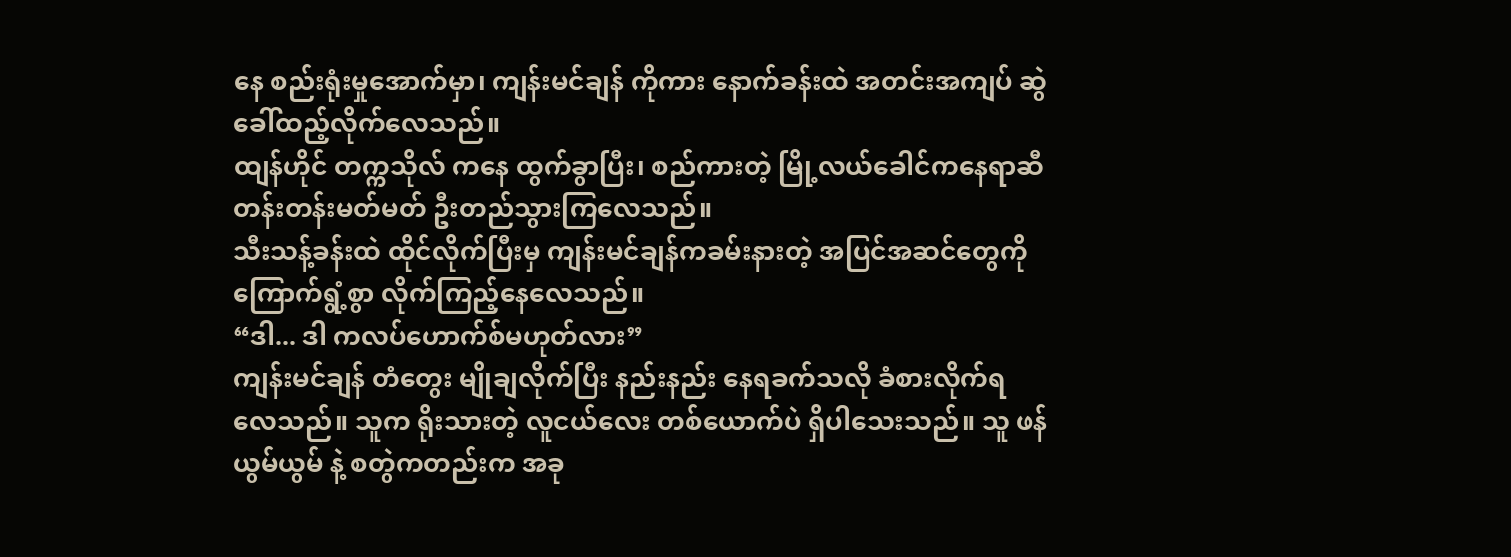နေ စည်းရုံးမှုအောက်မှာ၊ ကျန်းမင်ချန် ကိုကား နောက်ခန်းထဲ အတင်းအကျပ် ဆွဲခေါ်ထည့်လိုက်လေသည်။
ထျန်ဟိုင် တက္ကသိုလ် ကနေ ထွက်ခွာပြီး၊ စည်ကားတဲ့ မြို့လယ်ခေါင်ကနေရာဆီ တန်းတန်းမတ်မတ် ဦးတည်သွားကြလေသည်။
သီးသန့်ခန်းထဲ ထိုင်လိုက်ပြီးမှ ကျန်းမင်ချန်ကခမ်းနားတဲ့ အပြင်အဆင်တွေကို ကြောက်ရွံ့စွာ လိုက်ကြည့်နေလေသည်။
“ဒါ... ဒါ ကလပ်ဟောက်စ်မဟုတ်လား”
ကျန်းမင်ချန် တံတွေး မျိုချလိုက်ပြီး နည်းနည်း နေရခက်သလို ခံစားလိုက်ရလေသည်။ သူက ရိုးသားတဲ့ လူငယ်လေး တစ်ယောက်ပဲ ရှိပါသေးသည်။ သူ ဖန်ယွမ်ယွမ် နဲ့ စတွဲကတည်းက အခု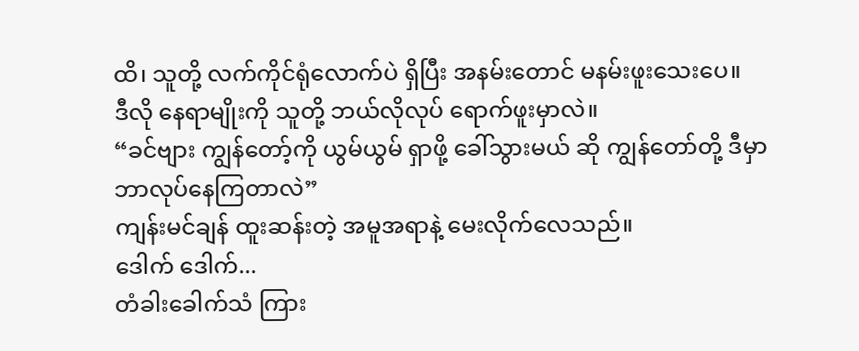ထိ၊ သူတို့ လက်ကိုင်ရုံလောက်ပဲ ရှိပြီး အနမ်းတောင် မနမ်းဖူးသေးပေ။
ဒီလို နေရာမျိုးကို သူတို့ ဘယ်လိုလုပ် ရောက်ဖူးမှာလဲ။
“ခင်ဗျား ကျွန်တော့်ကို ယွမ်ယွမ် ရှာဖို့ ခေါ်သွားမယ် ဆို ကျွန်တော်တို့ ဒီမှာ ဘာလုပ်နေကြတာလဲ”
ကျန်းမင်ချန် ထူးဆန်းတဲ့ အမူအရာနဲ့ မေးလိုက်လေသည်။
ဒေါက် ဒေါက်...
တံခါးခေါက်သံ ကြား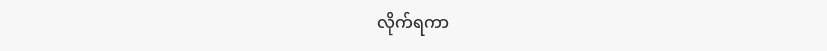လိုက်ရကာ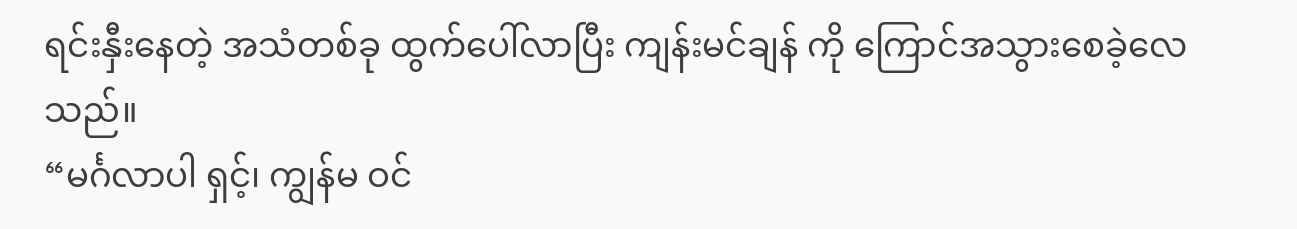ရင်းနှီးနေတဲ့ အသံတစ်ခု ထွက်ပေါ်လာပြီး ကျန်းမင်ချန် ကို ကြောင်အသွားစေခဲ့လေသည်။
“မင်္ဂလာပါ ရှင့်၊ ကျွန်မ ဝင်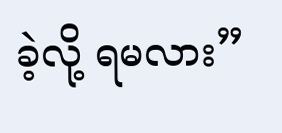ခဲ့လို့ ရမလား”